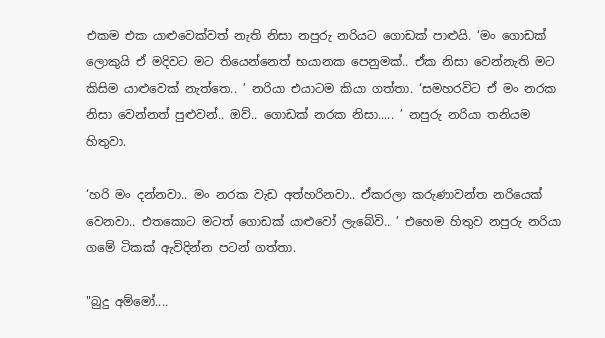එකම එක යාළුවෙක්වත් නැති නිසා නපුරු නරියට ගොඩක් පාළුයි. ‘මං ගොඩක් ලොකුයි ඒ මදිවට මට තියෙන්නෙත් භයානක පෙනුමක්.. ඒක නිසා වෙන්නැති මට කිසිම යාළුවෙක් නැත්තෙ.. ’ නරියා එයාටම කියා ගත්තා. ‘සමහරවිට ඒ මං නරක නිසා වෙන්නත් පුළුවන්.. ඔව්.. ගොඩක් නරක නිසා..... ’ නපුරු නරියා තනියම හිතුවා.

‘හරි මං දන්නවා.. මං නරක වැඩ අත්හරිනවා.. ඒකරලා කරුණාවන්ත නරියෙක් වෙනවා.. එතකොට මටත් ගොඩක් යාළුවෝ ලැබේවි.. ’ එහෙම හිතුව නපුරු නරියා ගමේ ටිකක් ඇවිදින්න පටන් ගත්තා.

"බුදු අම්මෝ....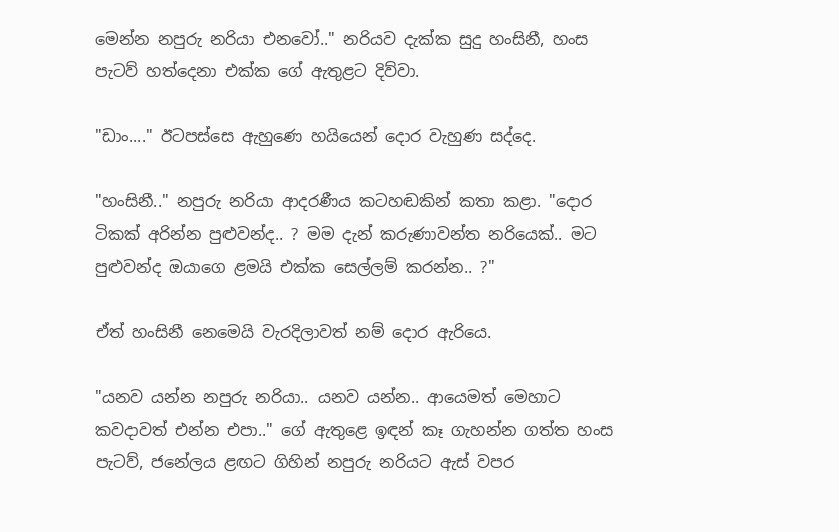මෙන්න නපුරු නරියා එනවෝ.." නරියව දැක්ක සුදු හංසිනී, හංස පැටව් හත්දෙනා එක්ක ගේ ඇතුළට දිව්වා.

"ඩාං...." ඊටපස්සෙ ඇහුණෙ හයියෙන් දොර වැහුණ සද්දෙ.

"හංසිනී.." නපුරු නරියා ආදරණීය කටහඬකින් කතා කළා. "දොර ටිකක් අරින්න පුළුවන්ද.. ? මම දැන් කරුණාවන්ත නරියෙක්.. මට පුළුවන්ද ඔයාගෙ ළමයි එක්ක සෙල්ලම් කරන්න.. ?"

ඒත් හංසිනී නෙමෙයි වැරදිලාවත් නම් දොර ඇරියෙ.

"යනව යන්න නපුරු නරියා.. යනව යන්න.. ආයෙමත් මෙහාට කවදාවත් එන්න එපා.." ගේ ඇතුළෙ ඉඳන් කෑ ගැහන්න ගත්ත හංස පැටව්, ජනේලය ළඟට ගිහින් නපුරු නරියට ඇස් වපර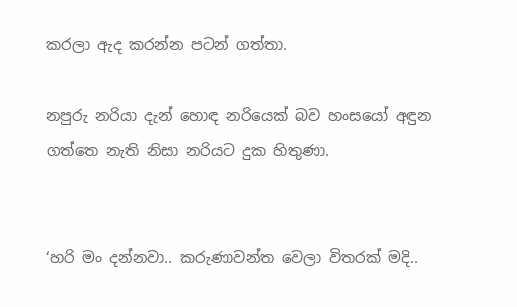කරලා ඇද කරන්න පටන් ගත්තා.

නපුරු නරියා දැන් හොඳ නරියෙක් බව හංසයෝ අඳුන ගත්තෙ නැති නිසා නරියට දුක හිතුණා.


‘හරි මං දන්නවා.. කරුණාවන්ත වෙලා විතරක් මදි..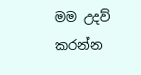මම උදව් කරන්න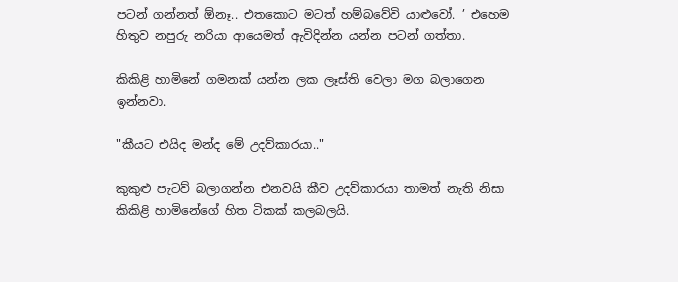පටන් ගන්නත් ඕනෑ.. එතකොට මටත් හම්බවේවි යාළුවෝ. ’ එහෙම හිතුව නපුරු නරියා ආයෙමත් ඇවිදින්න යන්න පටන් ගත්තා.

කිකිළි හාමිනේ ගමනක් යන්න ලක ලෑස්ති වෙලා මග බලාගෙන ඉන්නවා.

"කීයට එයිද මන්ද මේ උදව්කාරයා.."

කුකුළු පැටව් බලාගන්න එනවයි කීව උදව්කාරයා තාමත් නැති නිසා කිකිළි හාමිනේගේ හිත ටිකක් කලබලයි.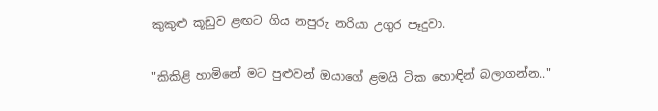කුකුළු කූඩුව ළඟට ගිය නපුරු නරියා උගුර පෑදුවා.

"කිකිළි හාමිනේ මට පුළුවන් ඔයාගේ ළමයි ටික හොඳින් බලාගන්න.."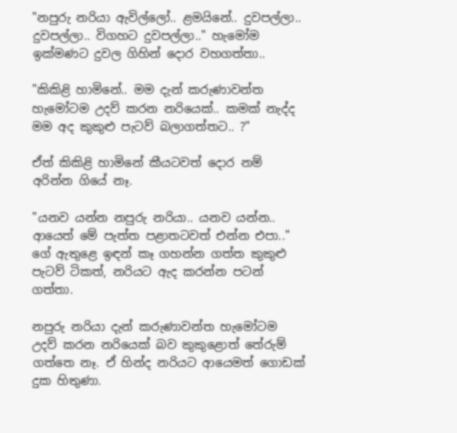"නපුරු නරියා ඇවිල්ලෝ.. ළමයිනේ.. දුවපල්ලා.. දුවපල්ලා.. විගහට දුවපල්ලා.." හැමෝම ඉක්මණට දුවල ගිහින් දොර වහගත්තා..

"කිකිළි හාමිනේ.. මම දැන් කරුණාවන්ත හැමෝටම උදව් කරන නරියෙක්.. කමක් නැද්ද මම අද කුකුළු පැටව් බලාගත්තට.. ?"

ඒත් කිකිළි හාමිනේ කීයටවත් දොර නම් අරින්න ගියේ නෑ.

"යනව යන්න නපුරු නරියා.. යනව යන්න.. ආයෙත් මේ පැත්ත පළාතටවත් එන්න එපා.." ගේ ඇතුළෙ ඉඳන් කෑ ගහන්න ගත්ත කුකුළු පැටව් ටිකත්, නරියට ඇද කරන්න පටන් ගත්තා.

නපුරු නරියා දැන් කරුණාවන්ත හැමෝටම උදව් කරන නරියෙක් බව කුකුළොත් තේරුම් ගත්තෙ නෑ. ඒ හින්ද නරියට ආයෙමත් ගොඩක් දුක හිතුණා.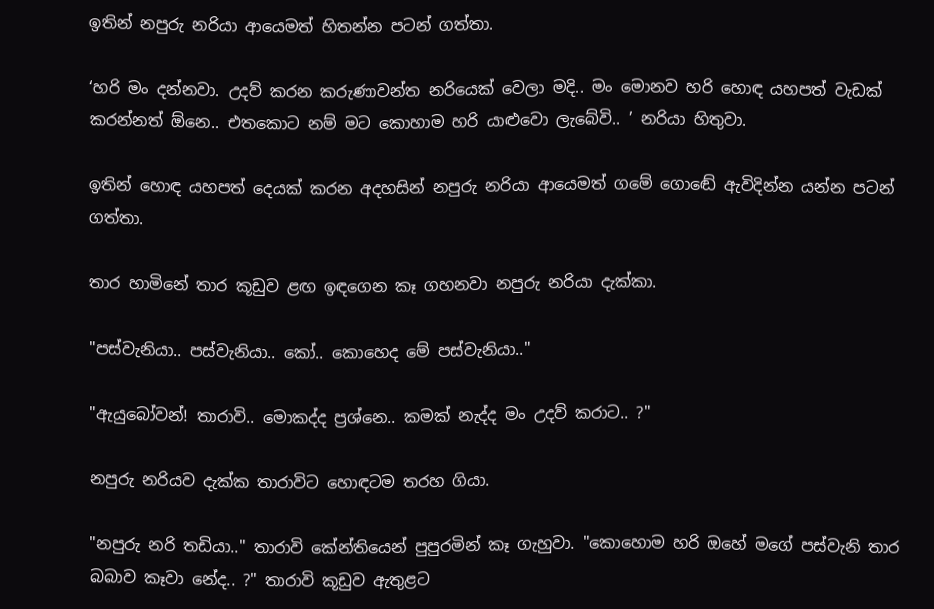ඉතින් නපුරු නරියා ආයෙමත් හිතන්න පටන් ගත්තා.

‘හරි මං දන්නවා. උදව් කරන කරුණාවන්ත නරියෙක් වෙලා මදි.. මං මොනව හරි හොඳ යහපත් වැඩක් කරන්නත් ඕනෙ.. එතකොට නම් මට කොහාම හරි යාළුවො ලැබේවි.. ’ නරියා හිතුවා.

ඉතින් හොඳ යහපත් දෙයක් කරන අදහසින් නපුරු නරියා ආයෙමත් ගමේ ගොඬේ ඇවිදින්න යන්න පටන් ගත්තා.

තාර හාමිනේ තාර කූඩුව ළඟ ඉඳගෙන කෑ ගහනවා නපුරු නරියා දැක්කා.

"පස්වැනියා.. පස්වැනියා.. කෝ.. කොහෙද මේ පස්වැනියා.."

"ඇයුබෝවන්! තාරාවි.. මොකද්ද ප්‍රශ්නෙ.. කමක් නැද්ද මං උදව් කරාට.. ?"

නපුරු නරියව දැක්ක තාරාවිට හොඳටම තරහ ගියා.

"නපුරු නරි තඩියා.." තාරාවි කේන්තියෙන් පුපුරමින් කෑ ගැහුවා. "කොහොම හරි ඔහේ මගේ පස්වැනි තාර බබාව කෑවා නේද.. ?" තාරාවි කූඩුව ඇතුළට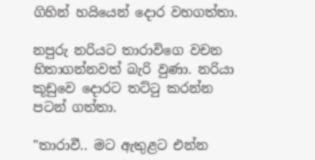ගිහින් හයියෙන් දොර වහගත්තා.

නපුරු නරියට තාරාවිගෙ වචන හිතාගන්නවත් බැරි වුණා. නරියා කූඩුවෙ දොරට තට්ටු කරන්න පටන් ගත්තා.

"තාරාවී.. මට ඇතුළට එන්න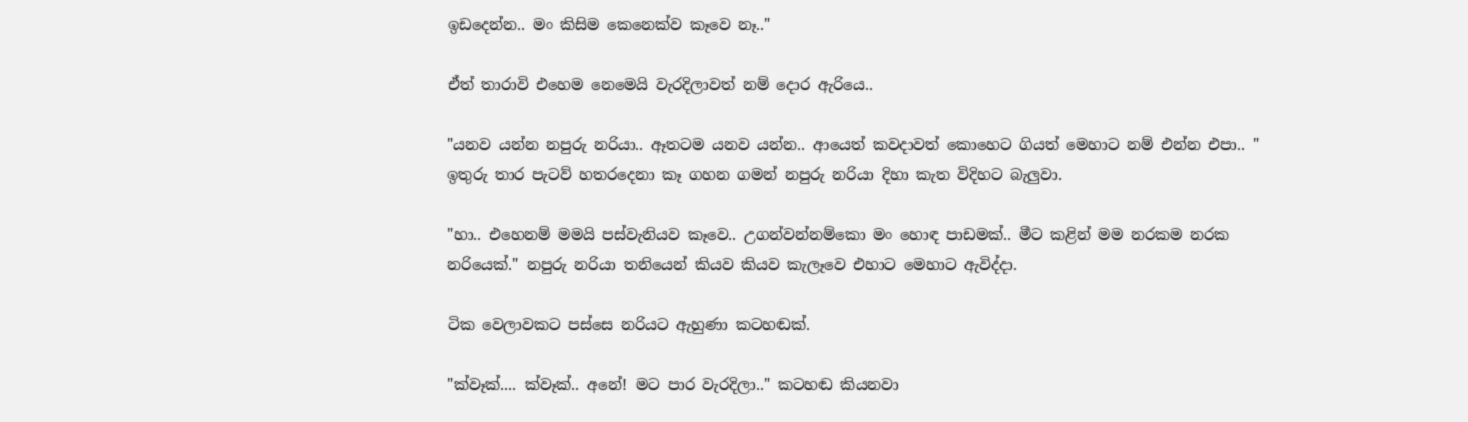ඉඩදෙන්න.. මං කිසිම කෙනෙක්ව කෑවෙ නෑ.."

ඒත් තාරාවි එහෙම නෙමෙයි වැරදිලාවත් නම් දොර ඇරියෙ..

"යනව යන්න නපුරු නරියා.. ඈතටම යනව යන්න.. ආයෙත් කවදාවත් කොහෙට ගියත් මෙහාට නම් එන්න එපා.. " ඉතුරු තාර පැටව් හතරදෙනා කෑ ගහන ගමන් නපුරු නරියා දිහා කැත විදිහට බැලුවා.

"හා.. එහෙනම් මමයි පස්වැනියව කෑවෙ.. උගන්වන්නම්කො මං හොඳ පාඩමක්.. මීට කළින් මම නරකම නරක නරියෙක්." නපුරු නරියා තනියෙන් කියව කියව කැලෑවෙ එහාට මෙහාට ඇවිද්දා.

ටික වෙලාවකට පස්සෙ නරියට ඇහුණා කටහඬක්.

"ක්වෑක්.... ක්වෑක්.. අනේ! මට පාර වැරදිලා.." කටහඬ කියනවා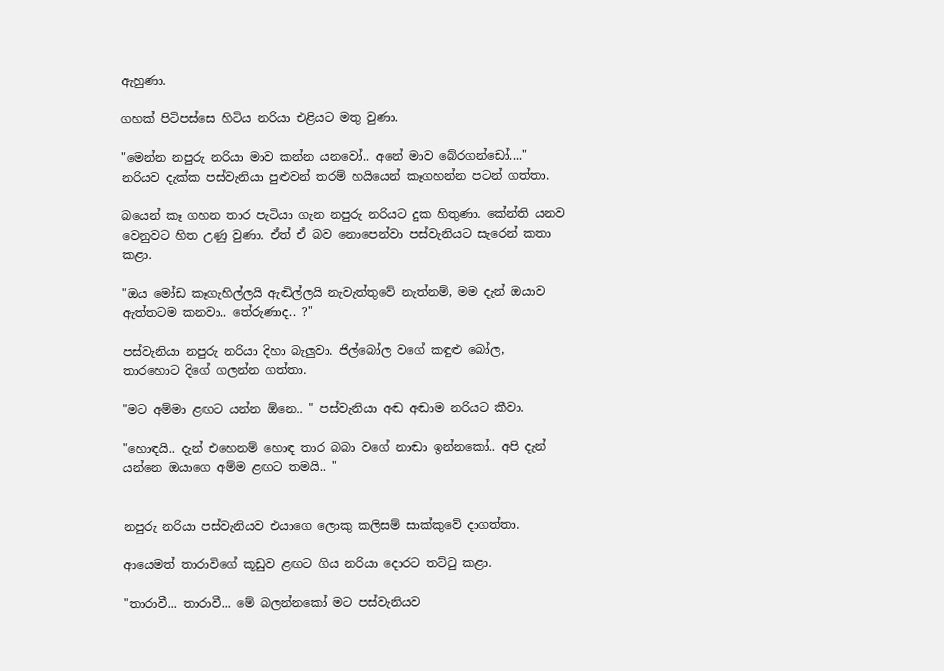ඇහුණා.

ගහක් පිටිපස්සෙ හිටිය නරියා එළියට මතු වුණා.

"මෙන්න නපුරු නරියා මාව කන්න යනවෝ.. අනේ මාව බේරගන්ඩෝ...." නරියව දැක්ක පස්වැනියා පුළුවන් තරම් හයියෙන් කෑගහන්න පටන් ගත්තා.

බයෙන් කෑ ගහන තාර පැටියා ගැන නපුරු නරියට දුක හිතුණා. කේන්ති යනව වෙනුවට හිත උණු වුණා. ඒත් ඒ බව නොපෙන්වා පස්වැනියට සැරෙන් කතා කළා.

"ඔය මෝඩ කෑගැහිල්ලයි ඇඬිල්ලයි නැවැත්තුවේ නැත්නම්, මම දැන් ඔයාව ඇත්තටම කනවා.. තේරුණාද.. ?"

පස්වැනියා නපුරු නරියා දිහා බැලුවා. ජිල්බෝල වගේ කඳුළු බෝල, තාරහොට දිගේ ගලන්න ගත්තා.

"මට අම්මා ළඟට යන්න ඕනෙ.. " පස්වැනියා අඬ අඬාම නරියට කීවා.

"හොඳයි.. දැන් එහෙනම් හොඳ තාර බබා වගේ නාඬා ඉන්නකෝ.. අපි දැන් යන්නෙ ඔයාගෙ අම්ම ළඟට තමයි.. "


නපුරු නරියා පස්වැනියව එයාගෙ ලොකු කලිසම් සාක්කුවේ දාගත්තා.

ආයෙමත් තාරාවිගේ කූඩුව ළඟට ගිය නරියා දොරට තට්ටු කළා.

"තාරාවී... තාරාවී... මේ බලන්නකෝ මට පස්වැනියව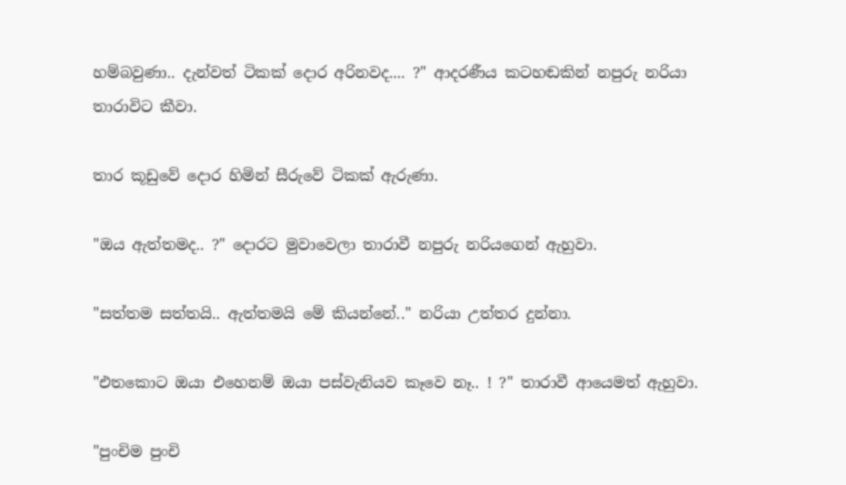හම්බවුණා.. දැන්වත් ටිකක් දොර අරිනවද.... ?" ආදරණීය කටහඬකින් නපුරු නරියා තාරාවිට කීවා.

තාර කූඩුවේ දොර හිමින් සීරුවේ ටිකක් ඇරුණා.

"ඔය ඇත්තමද.. ?" දොරට මුවාවෙලා තාරාවී නපුරු නරියගෙන් ඇහුවා.

"සත්තම සත්තයි.. ඇත්තමයි මේ කියන්නේ.." නරියා උත්තර දුන්නා.

"එතකොට ඔයා එහෙනම් ඔයා පස්වැනියව කෑවෙ නෑ.. ! ?" තාරාවී ආයෙමත් ඇහුවා.

"පුංචිම පුංචි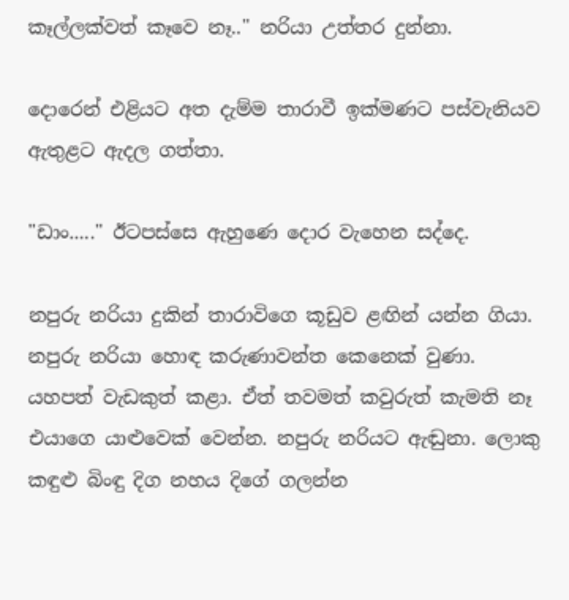කෑල්ලක්වත් කෑවෙ නෑ.." නරියා උත්තර දුන්නා.

දොරෙන් එළියට අත දැම්ම තාරාවී ඉක්මණට පස්වැනියව ඇතුළට ඇදල ගත්තා.

"ඩාං....." ඊටපස්සෙ ඇහුණෙ දොර වැහෙන සද්දෙ.

නපුරු නරියා දුකින් තාරාවිගෙ කූඩුව ළඟින් යන්න ගියා. නපුරු නරියා හොඳ කරුණාවන්ත කෙනෙක් වුණා. යහපත් වැඩකුත් කළා. ඒත් තවමත් කවුරුත් කැමති නෑ එයාගෙ යාළුවෙක් වෙන්න. නපුරු නරියට ඇඬුනා. ලොකු කඳුළු බිංඳු දිග නහය දිගේ ගලන්න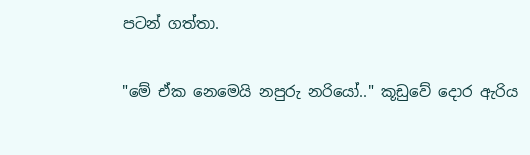පටන් ගත්තා.

"මේ ඒක නෙමෙයි නපුරු නරියෝ.." කූඩුවේ දොර ඇරිය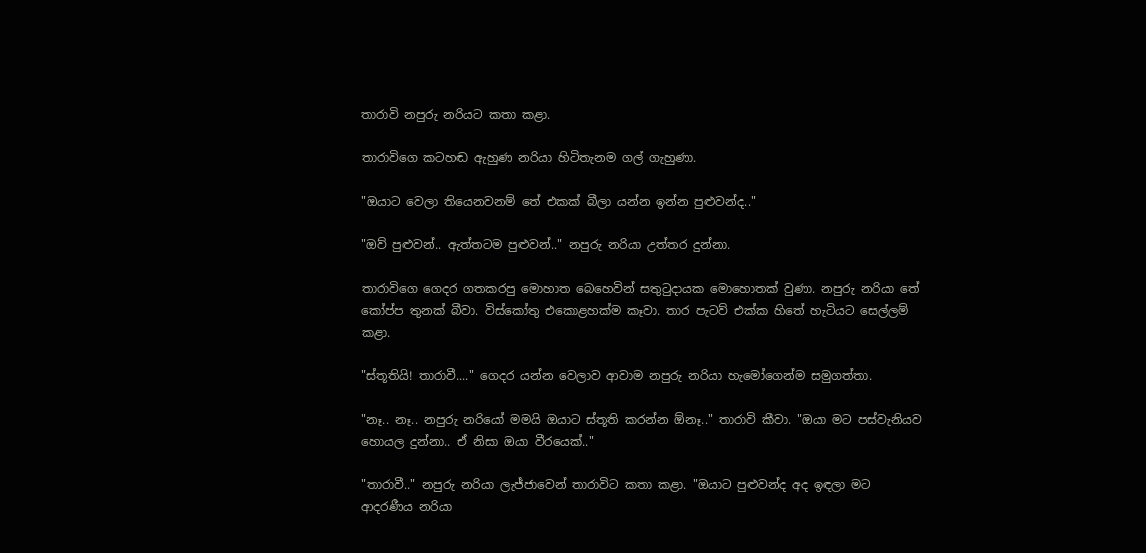තාරාවි නපුරු නරියට කතා කළා.

තාරාවිගෙ කටහඬ ඇහුණ නරියා හිටිතැනම ගල් ගැහුණා.

"ඔයාට වෙලා තියෙනවනම් තේ එකක් බීලා යන්න ඉන්න පුළුවන්ද.."

"ඔව් පුළුවන්.. ඇත්තටම පුළුවන්.." නපුරු නරියා උත්තර දුන්නා.

තාරාවිගෙ ගෙදර ගතකරපු මොහාත බෙහෙවින් සතුටුදායක මොහොතක් වුණා. නපුරු නරියා තේ කෝප්ප තුනක් බීවා. විස්කෝතු එකොළහක්ම කෑවා. තාර පැටව් එක්ක හිතේ හැටියට සෙල්ලම් කළා.

"ස්තූතියි! තාරාවී...." ගෙදර යන්න වෙලාව ආවාම නපුරු නරියා හැමෝගෙන්ම සමුගත්තා.

"නෑ.. නෑ.. නපුරු නරියෝ මමයි ඔයාට ස්තූති කරන්න ඕනෑ.." තාරාවි කීවා. "ඔයා මට පස්වැනියව හොයල දුන්නා.. ඒ නිසා ඔයා වීරයෙක්.."

"තාරාවී.." නපුරු නරියා ලැජ්ජාවෙන් තාරාවිට කතා කළා. "ඔයාට පුළුවන්ද අද ඉඳලා මට ආදරණීය නරියා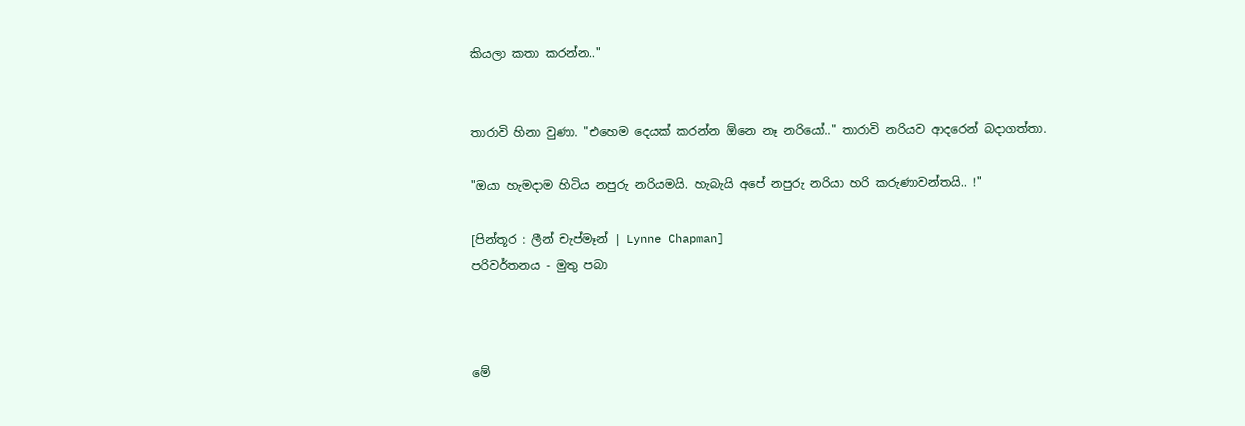කියලා කතා කරන්න.."


තාරාවි හිනා වුණා. "එහෙම දෙයක් කරන්න ඕනෙ නෑ නරියෝ.." තාරාවි නරියව ආදරෙන් බදාගත්තා.

"ඔයා හැමදාම හිටිය නපුරු නරියමයි. හැබැයි අපේ නපුරු නරියා හරි කරුණාවන්තයි.. !"

[පින්තූර : ලීන් චැප්මෑන් | Lynne Chapman]
පරිවර්තනය - මුතු පබා



මේ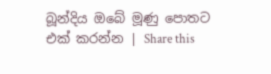බූන්දිය ඔබේ මූණු පොතට එක් කරන්න | Share this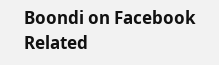Boondi on Facebook
Related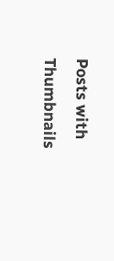Posts with Thumbnails